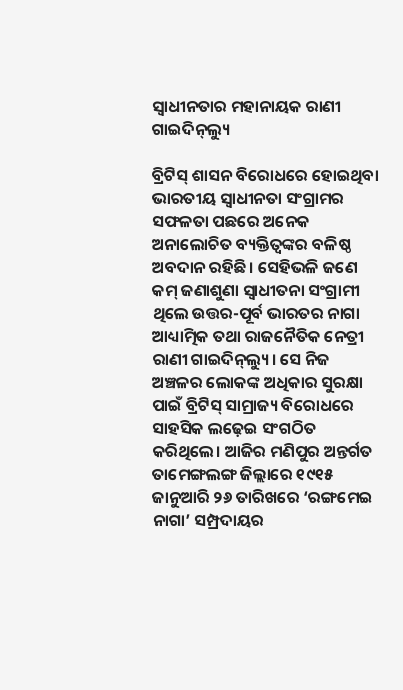ସ୍ବାଧୀନତାର ମହାନାୟକ ରାଣୀ ଗାଇଦିନ୍‌ଲ୍ୟୁ

ବ୍ରିଟିସ୍ ଶାସନ ବିରୋଧରେ ହୋଇଥିବା ଭାରତୀୟ ସ୍ବାଧୀନତା ସଂଗ୍ରାମର ସଫଳତା ପଛରେ ଅନେକ ଅନାଲୋଚିତ ବ୍ୟକ୍ତିତ୍ବଙ୍କର ବଳିଷ୍ଠ ଅବଦାନ ରହିଛି। ସେହିଭଳି ଜଣେ କମ୍ ଜଣାଶୁଣା ସ୍ବାଧୀତନା ସଂଗ୍ରାମୀ ଥିଲେ ଉତ୍ତର-ପୂର୍ବ ଭାରତର ନାଗା ଆଧ୍ୟାତ୍ମିକ ତଥା ରାଜନୈତିକ ନେତ୍ରୀ ରାଣୀ ଗାଇଦିନ୍‌ଲ୍ୟୁ। ସେ ନିଜ ଅଞ୍ଚଳର ଲୋକଙ୍କ ଅଧିକାର ସୁରକ୍ଷା ପାଇଁ ବ୍ରିଟିସ୍ ସାମ୍ରାଜ୍ୟ ବିରୋଧରେ ସାହସିକ ଲଢ଼େଇ ସଂଗଠିତ କରିଥିଲେ। ଆଜିର ମଣିପୁର ଅନ୍ତର୍ଗତ ତାମେଙ୍ଗଲଙ୍ଗ ଜିଲ୍ଲାରେ ୧୯୧୫ ଜାନୁଆରି ୨୬ ତାରିଖରେ ‘ରଙ୍ଗମେଇ ନାଗା’ ସମ୍ପ୍ରଦାୟର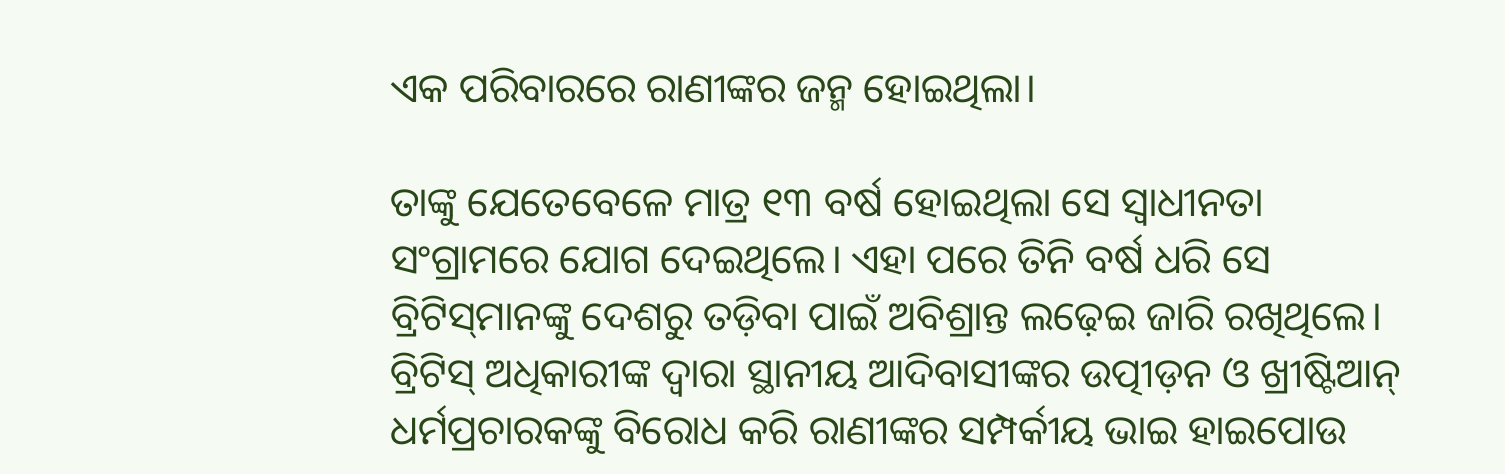ଏକ ପରିବାରରେ ରାଣୀଙ୍କର ଜନ୍ମ ହୋଇଥିଲା।

ତାଙ୍କୁ ଯେତେବେଳେ ମାତ୍ର ୧୩ ବର୍ଷ ହୋଇଥିଲା ସେ ସ୍ବାଧୀନତା ସଂଗ୍ରାମରେ ଯୋଗ ଦେଇଥିଲେ। ଏହା ପରେ ତିନି ବର୍ଷ ଧରି ସେ ବ୍ରିଟିସ୍‌ମାନଙ୍କୁ ଦେଶରୁ ତଡ଼ିବା ପାଇଁ ଅବିଶ୍ରାନ୍ତ ଲଢ଼େଇ ଜାରି ରଖିଥିଲେ। ବ୍ରିଟିସ୍ ଅଧିକାରୀଙ୍କ ଦ୍ବାରା ସ୍ଥାନୀୟ ଆଦିବାସୀଙ୍କର ଉତ୍ପୀଡ଼ନ ଓ ଖ୍ରୀଷ୍ଟିଆନ୍ ଧର୍ମପ୍ରଚାରକଙ୍କୁ ବିରୋଧ କରି ରାଣୀଙ୍କର ସମ୍ପର୍କୀୟ ଭାଇ ହାଇପୋଉ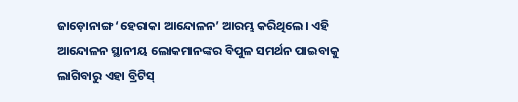ଜାଡ଼ୋନାଙ୍ଗ ‘ହେରାକା ଆନ୍ଦୋଳନ’ ଆରମ୍ଭ କରିଥିଲେ। ଏହି ଆନ୍ଦୋଳନ ସ୍ଥାନୀୟ ଲୋକମାନଙ୍କର ବିପୁଳ ସମର୍ଥନ ପାଇବାକୁ ଲାଗିବାରୁ ଏହା ବ୍ରିଟିସ୍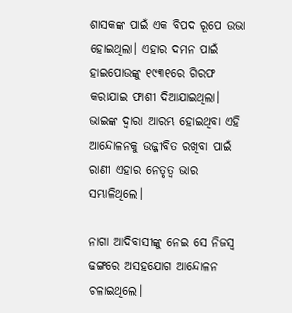ଶାସକଙ୍କ ପାଇଁ ଏକ ବିପଦ ରୂପେ ଉଭା ହୋଇଥିଲା। ଏହାର ଦମନ ପାଇଁ ହାଇପୋଉଙ୍କୁ ୧୯୩୧ରେ ଗିରଫ କରାଯାଇ ଫାଶୀ ଦିଆଯାଇଥିଲା। ଭାଇଙ୍କ ଦ୍ବାରା ଆରମ୍ଭ ହୋଇଥିବା ଏହି ଆନ୍ଦୋଳନକୁ ଉଜ୍ଜୀବିତ ରଖିବା ପାଇଁ ରାଣୀ ଏହାର ନେତୃତ୍ବ ଭାର ସମ୍ଭାଳିଥିଲେ।

ନାଗା ଆଦିବାସୀଙ୍କୁ ନେଇ ସେ ନିଜସ୍ବ ଢଙ୍ଗରେ ଅସହଯୋଗ ଆନ୍ଦୋଳନ ଚଳାଇଥିଲେ।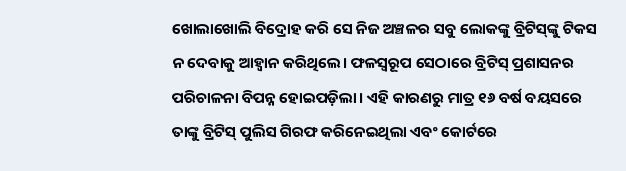ଖୋଲାଖୋଲି ବିଦ୍ରୋହ କରି ସେ ନିଜ ଅଞ୍ଚଳର ସବୁ ଲୋକଙ୍କୁ ବ୍ରିଟିସ୍‌ଙ୍କୁ ଟିକସ ନ ଦେବାକୁ ଆହ୍ବାନ କରିଥିଲେ। ଫଳସ୍ବରୂପ ସେଠାରେ ବ୍ରିଟିସ୍ ପ୍ରଶାସନର ପରିଚାଳନା ବିପନ୍ନ ହୋଇପଡ଼ିଲା। ଏହି କାରଣରୁ ମାତ୍ର ୧୬ ବର୍ଷ ବୟସରେ ତାଙ୍କୁ ବ୍ରିଟିସ୍ ପୁଲିସ ଗିରଫ କରିନେଇଥିଲା ଏବଂ କୋର୍ଟରେ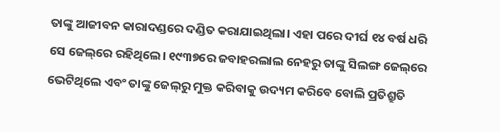ତାଙ୍କୁ ଆଜୀବନ କାରାଦଣ୍ଡରେ ଦଣ୍ଡିତ କରାଯାଇଥିଲା। ଏହା ପରେ ଦୀର୍ଘ ୧୪ ବର୍ଷ ଧରି ସେ ଜେଲ୍‌ରେ ରହିଥିଲେ। ୧୯୩୭ରେ ଜବାହରଲାଲ ନେହରୁ ତାଙ୍କୁ ସିଲଙ୍ଗ ଜେଲ୍‌ରେ ଭେଟିଥିଲେ ଏବଂ ତାଙ୍କୁ ଜେଲ୍‌ରୁ ମୁକ୍ତ କରିବାକୁ ଉଦ୍ୟମ କରିବେ ବୋଲି ପ୍ରତିଶ୍ରୁତି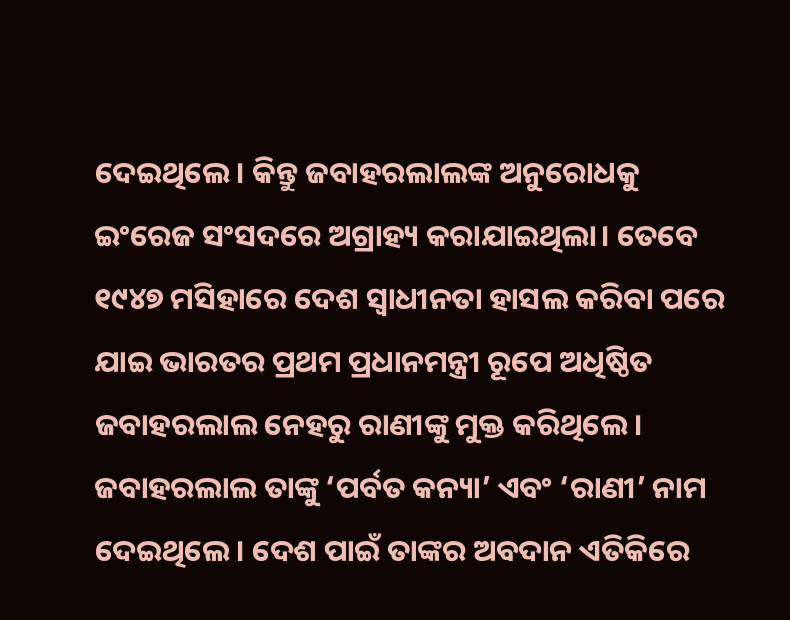ଦେଇଥିଲେ। କିନ୍ତୁ ଜବାହରଲାଲଙ୍କ ଅନୁରୋଧକୁ ଇଂରେଜ ସଂସଦରେ ଅଗ୍ରାହ୍ୟ କରାଯାଇଥିଲା। ତେବେ ୧୯୪୭ ମସିହାରେ ଦେଶ ସ୍ବାଧୀନତା ହାସଲ କରିବା ପରେ ଯାଇ ଭାରତର ପ୍ରଥମ ପ୍ରଧାନମନ୍ତ୍ରୀ ରୂପେ ଅଧିଷ୍ଠିତ ଜବାହରଲାଲ ନେହରୁ ରାଣୀଙ୍କୁ ମୁକ୍ତ କରିଥିଲେ। ଜବାହରଲାଲ ତାଙ୍କୁ ‘ପର୍ବତ କନ୍ୟା’ ଏବଂ ‘ରାଣୀ’ ନାମ ଦେଇଥିଲେ। ଦେଶ ପାଇଁ ତାଙ୍କର ଅବଦାନ ଏତିକିରେ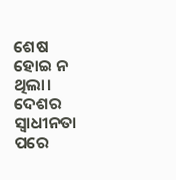ଶେଷ ହୋଇ ନ ଥିଲା। ଦେଶର ସ୍ବାଧୀନତା ପରେ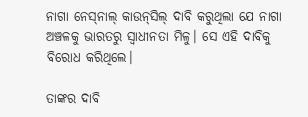ନାଗା ନେସ୍‌ନାଲ୍‌ କାଉନ୍‌ସିଲ୍‌ ଦାବି କରୁଥିଲା ଯେ ନାଗା ଅଞ୍ଚଳକୁ ଭାରତରୁ ସ୍ବାଧୀନତା ମିଳୁ। ସେ ଏହି ଦାବିକୁ ବିରୋଧ କରିଥିଲେ।

ତାଙ୍କର ଦାବି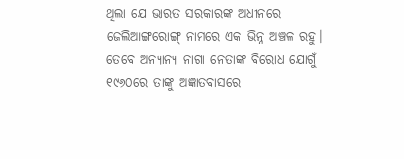ଥିଲା ଯେ ଭାରତ ସରକାରଙ୍କ ଅଧୀନରେ ଜେଲିଆଙ୍ଗରୋଙ୍ଗ୍‌ ନାମରେ ଏକ ଭିନ୍ନ ଅଞ୍ଚଳ ରହୁ। ତେବେ ଅନ୍ୟାନ୍ୟ ନାଗା ନେତାଙ୍କ ବିରୋଧ ଯୋଗୁଁ ୧୯୬୦ରେ ତାଙ୍କୁ ଅଜ୍ଞାତବାସରେ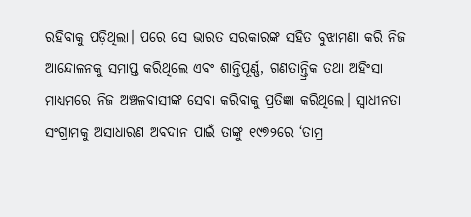ରହିବାକୁ ପଡ଼ିଥିଲା। ପରେ ସେ ଭାରତ ସରକାରଙ୍କ ସହିତ ବୁଝାମଣା କରି ନିଜ ଆନ୍ଦୋଳନକୁ ସମାପ୍ତ କରିଥିଲେ ଏବଂ ଶାନ୍ତିପୂର୍ଣ୍ଣ, ଗଣତାନ୍ତ୍ରିକ ତଥା ଅହିଂସା ମାଧ୍ୟମରେ ନିଜ ଅଞ୍ଚଳବାସୀଙ୍କ ସେବା କରିବାକୁ ପ୍ରତିଜ୍ଞା କରିଥିଲେ। ସ୍ବାଧୀନତା ସଂଗ୍ରାମକୁ ଅସାଧାରଣ ଅବଦାନ ପାଇଁ ତାଙ୍କୁ ୧୯୭୨ରେ ‘ତାମ୍ର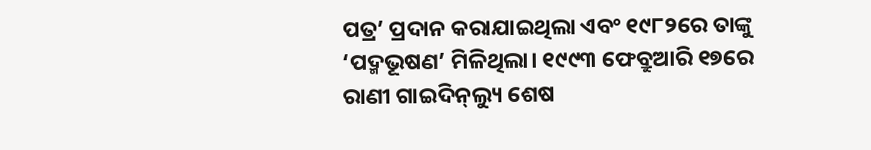ପତ୍ର’ ପ୍ରଦାନ କରାଯାଇଥିଲା ଏବଂ ୧୯୮୨ରେ ତାଙ୍କୁ ‘ପଦ୍ମଭୂଷଣ’ ମିଳିଥିଲା। ୧୯୯୩ ଫେବ୍ରୁଆରି ୧୭ରେ ରାଣୀ ଗାଇଦିନ୍‌ଲ୍ୟୁ ଶେଷ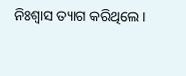ନିଃଶ୍ବାସ ତ୍ୟାଗ କରିଥିଲେ।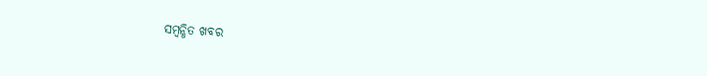ସମ୍ବନ୍ଧିତ ଖବର